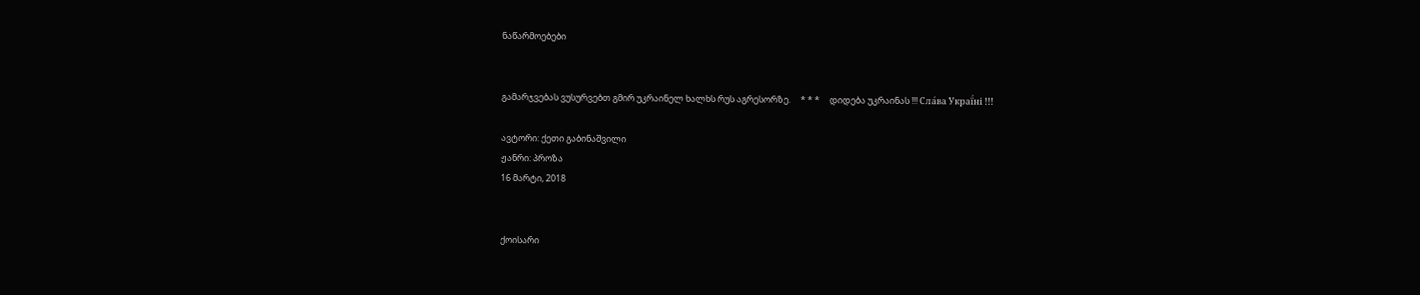ნაწარმოებები


გამარჯვებას ვუსურვებთ გმირ უკრაინელ ხალხს რუს აგრესორზე.     * * *     დიდება უკრაინას !!! Сла́ва Украї́ні !!!

ავტორი: ქეთი გაბინაშვილი
ჟანრი: პროზა
16 მარტი, 2018


ქოისარი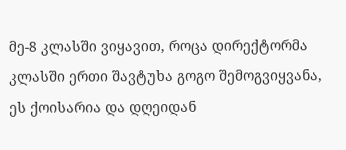მე-8 კლასში ვიყავით, როცა დირექტორმა კლასში ერთი შავტუხა გოგო შემოგვიყვანა, ეს ქოისარია და დღეიდან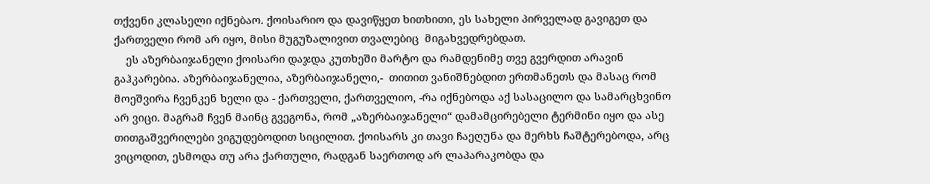თქვენი კლასელი იქნებაო. ქოისარიო და დავიწყეთ ხითხითი, ეს სახელი პირველად გავიგეთ და ქართველი რომ არ იყო, მისი მუგუზალივით თვალებიც  მიგახვედრებდათ.
    ეს აზერბაიჯანელი ქოისარი დაჯდა კუთხეში მარტო და რამდენიმე თვე გვერდით არავინ გაჰკარებია. აზერბაიჯანელია, აზერბაიჯანელი,-  თითით ვანიშნებდით ერთმანეთს და მასაც რომ მოეშვირა ჩვენკენ ხელი და - ქართველი, ქართველიო, -რა იქნებოდა აქ სასაცილო და სამარცხვინო არ ვიცი. მაგრამ ჩვენ მაინც გვეგონა, რომ „აზერბაიჯანელი“ დამამცირებელი ტერმინი იყო და ასე თითგაშვერილები ვიგუდებოდით სიცილით. ქოისარს კი თავი ჩაეღუნა და მერხს ჩაშტერებოდა, არც ვიცოდით, ესმოდა თუ არა ქართული, რადგან საერთოდ არ ლაპარაკობდა და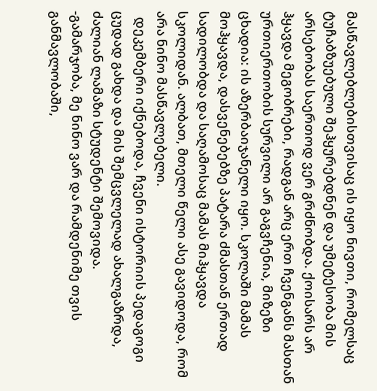მასწავლებლებისთვისაც ის იყო ნივთი, რომელსაც ტუჩაბზუებული შეჰყურებდნენ და უმეტესობა მის არსებობას საერთოდ ვერ გრძნობდა. ქოისარს არ ჰყავდა მეგობრები, რადგან არც ერთ ჩვენგანს მასთან ურთიერთობის სურვილი არ გაგვჩენია, მიზეზი ცხადია: ის აზერბაიჯანელი იყო. სკოლაში მამას მოჰყავდა, დასვენებებზე პატარა ძმასთან ერთად სადილობდა და საღამოსაც მამას მიჰყავდა სკოლიდან. ალბათ, მთელი წელი ასე გავიდოდა, რომ არა ნინო მასწავლებელი.
  დეკემბერი იქნებოდა, ჩვენი ისტორიის პედაგოგი ცუდად გახდა და მის შემცვლელად ახალგაზრდა, ძალიან ლამაზი სტუდენტი შემოვიდა.
-გამარჯობა, მე ნინო ვარ და რამდენიმე თვის განმავლობაში,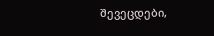შევეცდები,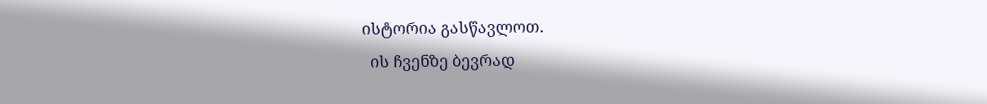ისტორია გასწავლოთ.
  ის ჩვენზე ბევრად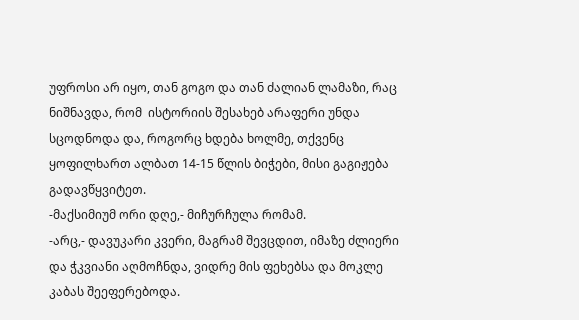უფროსი არ იყო, თან გოგო და თან ძალიან ლამაზი, რაც ნიშნავდა, რომ  ისტორიის შესახებ არაფერი უნდა სცოდნოდა და, როგორც ხდება ხოლმე, თქვენც ყოფილხართ ალბათ 14-15 წლის ბიჭები, მისი გაგიჟება გადავწყვიტეთ.
-მაქსიმიუმ ორი დღე,- მიჩურჩულა რომამ.
-არც,- დავუკარი კვერი, მაგრამ შევცდით, იმაზე ძლიერი და ჭკვიანი აღმოჩნდა, ვიდრე მის ფეხებსა და მოკლე კაბას შეეფერებოდა.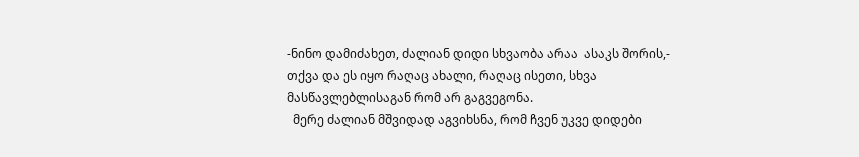-ნინო დამიძახეთ, ძალიან დიდი სხვაობა არაა  ასაკს შორის,- თქვა და ეს იყო რაღაც ახალი, რაღაც ისეთი, სხვა მასწავლებლისაგან რომ არ გაგვეგონა.
  მერე ძალიან მშვიდად აგვიხსნა, რომ ჩვენ უკვე დიდები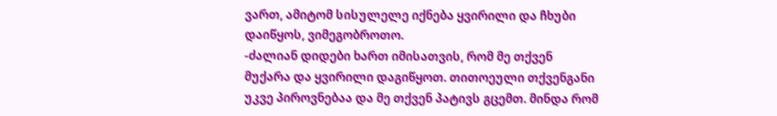ვართ, ამიტომ სისულელე იქნება ყვირილი და ჩხუბი დაიწყოს, ვიმეგობროთო.
-ძალიან დიდები ხართ იმისათვის, რომ მე თქვენ მუქარა და ყვირილი დაგიწყოთ. თითოეული თქვენგანი უკვე პიროვნებაა და მე თქვენ პატივს გცემთ. მინდა რომ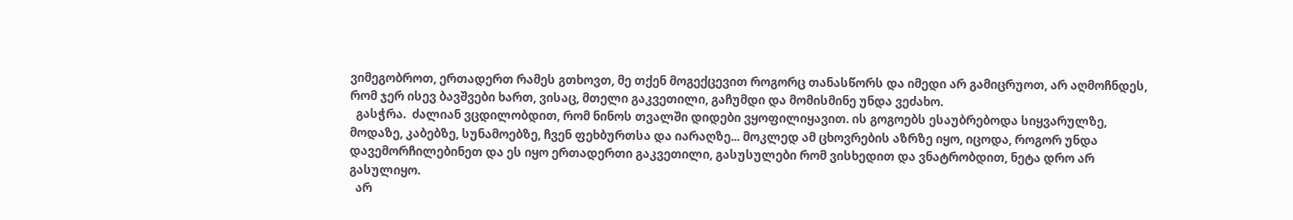ვიმეგობროთ, ერთადერთ რამეს გთხოვთ, მე თქენ მოგექცევით როგორც თანასწორს და იმედი არ გამიცრუოთ, არ აღმოჩნდეს, რომ ჯერ ისევ ბავშვები ხართ, ვისაც, მთელი გაკვეთილი, გაჩუმდი და მომისმინე უნდა ვეძახო.
  გასჭრა.  ძალიან ვცდილობდით, რომ ნინოს თვალში დიდები ვყოფილიყავით. ის გოგოებს ესაუბრებოდა სიყვარულზე, მოდაზე, კაბებზე, სუნამოებზე, ჩვენ ფეხბურთსა და იარაღზე... მოკლედ ამ ცხოვრების აზრზე იყო, იცოდა, როგორ უნდა დავემორჩილებინეთ და ეს იყო ერთადერთი გაკვეთილი, გასუსულები რომ ვისხედით და ვნატრობდით, ნეტა დრო არ გასულიყო.
  არ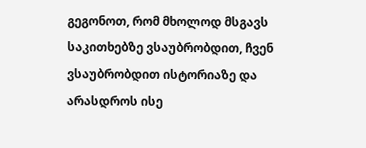გეგონოთ, რომ მხოლოდ მსგავს საკითხებზე ვსაუბრობდით, ჩვენ ვსაუბრობდით ისტორიაზე და არასდროს ისე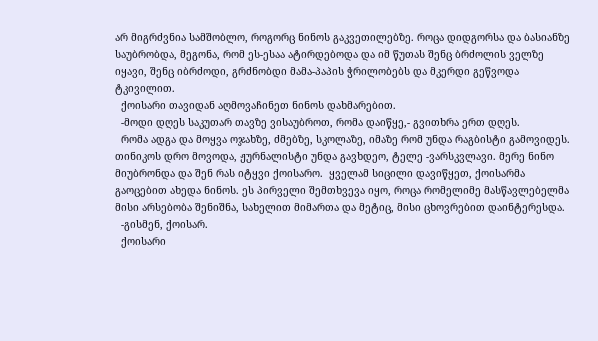არ მიგრძვნია სამშობლო, როგორც ნინოს გაკვეთილებზე. როცა დიდგორსა და ბასიანზე საუბრობდა, მეგონა, რომ ეს-ესაა ატირდებოდა და იმ წუთას შენც ბრძოლის ველზე იყავი, შენც იბრძოდი, გრძნობდი მამა-პაპის ჭრილობებს და მკერდი გეწვოდა ტკივილით.
  ქოისარი თავიდან აღმოვაჩინეთ ნინოს დახმარებით.
  -მოდი დღეს საკუთარ თავზე ვისაუბროთ, რომა დაიწყე,- გვითხრა ერთ დღეს.
  რომა ადგა და მოყვა ოჯახზე, ძმებზე, სკოლაზე, იმაზე რომ უნდა რაგბისტი გამოვიდეს.  თინიკოს დრო მოვოდა, ჟურნალისტი უნდა გავხდეო, ტელე -ვარსკვლავი. მერე ნინო მიუბრონდა და შენ რას იტყვი ქოისარო.  ყველამ სიცილი დავიწყეთ, ქოისარმა გაოცებით ახედა ნინოს. ეს პირველი შემთხვევა იყო, როცა რომელიმე მასწავლებელმა მისი არსებობა შენიშნა, სახელით მიმართა და მეტიც, მისი ცხოვრებით დაინტერესდა.
  -გისმენ, ქოისარ.
  ქოისარი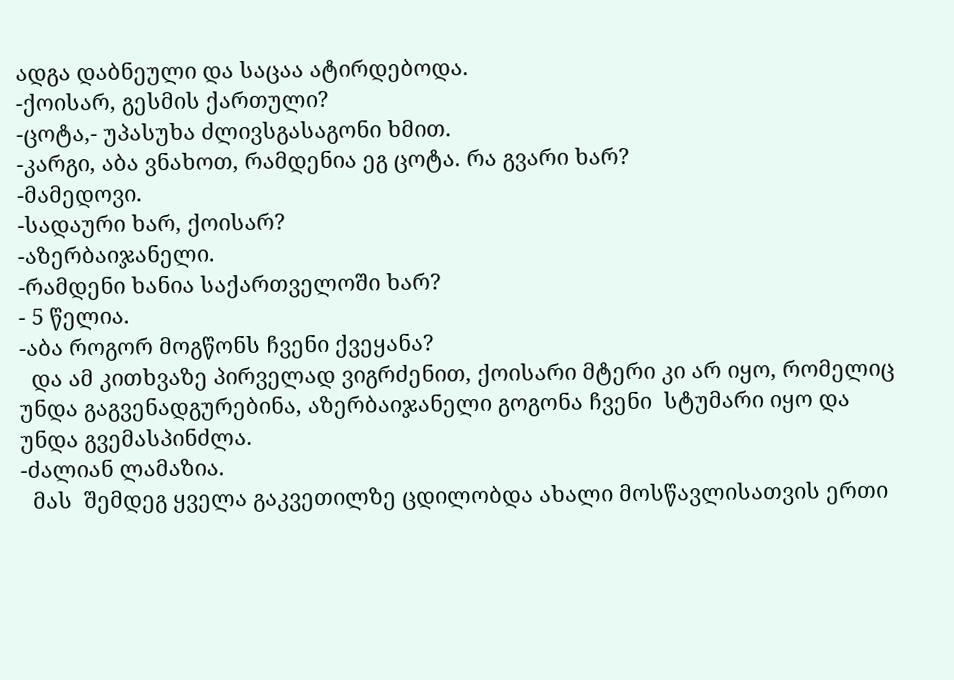ადგა დაბნეული და საცაა ატირდებოდა.
-ქოისარ, გესმის ქართული?
-ცოტა,- უპასუხა ძლივსგასაგონი ხმით.
-კარგი, აბა ვნახოთ, რამდენია ეგ ცოტა. რა გვარი ხარ?
-მამედოვი.
-სადაური ხარ, ქოისარ?
-აზერბაიჯანელი.
-რამდენი ხანია საქართველოში ხარ?
- 5 წელია.
-აბა როგორ მოგწონს ჩვენი ქვეყანა?
  და ამ კითხვაზე პირველად ვიგრძენით, ქოისარი მტერი კი არ იყო, რომელიც უნდა გაგვენადგურებინა, აზერბაიჯანელი გოგონა ჩვენი  სტუმარი იყო და უნდა გვემასპინძლა.
-ძალიან ლამაზია.
  მას  შემდეგ ყველა გაკვეთილზე ცდილობდა ახალი მოსწავლისათვის ერთი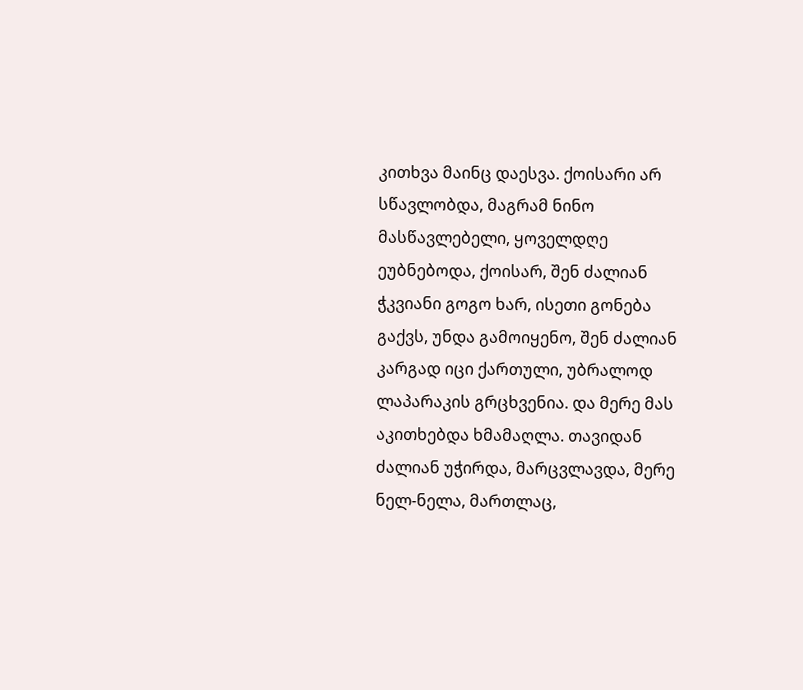კითხვა მაინც დაესვა. ქოისარი არ სწავლობდა, მაგრამ ნინო მასწავლებელი, ყოველდღე ეუბნებოდა, ქოისარ, შენ ძალიან ჭკვიანი გოგო ხარ, ისეთი გონება გაქვს, უნდა გამოიყენო, შენ ძალიან კარგად იცი ქართული, უბრალოდ ლაპარაკის გრცხვენია. და მერე მას აკითხებდა ხმამაღლა. თავიდან ძალიან უჭირდა, მარცვლავდა, მერე ნელ-ნელა, მართლაც,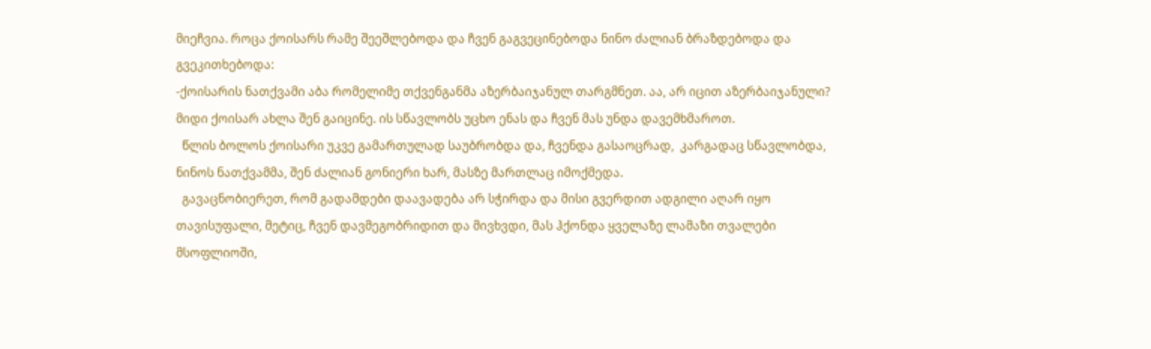მიეჩვია. როცა ქოისარს რამე შეეშლებოდა და ჩვენ გაგვეცინებოდა ნინო ძალიან ბრაზდებოდა და გვეკითხებოდა:
-ქოისარის ნათქვამი აბა რომელიმე თქვენგანმა აზერბაიჯანულ თარგმნეთ. აა, არ იცით აზერბაიჯანული? მიდი ქოისარ ახლა შენ გაიცინე. ის სწავლობს უცხო ენას და ჩვენ მას უნდა დავემხმაროთ.
  წლის ბოლოს ქოისარი უკვე გამართულად საუბრობდა და, ჩვენდა გასაოცრად,  კარგადაც სწავლობდა, ნინოს ნათქვამმა, შენ ძალიან გონიერი ხარ, მასზე მართლაც იმოქმედა.
  გავაცნობიერეთ, რომ გადამდები დაავადება არ სჭირდა და მისი გვერდით ადგილი აღარ იყო თავისუფალი, მეტიც, ჩვენ დავმეგობრიდით და მივხვდი, მას ჰქონდა ყველაზე ლამაზი თვალები მსოფლიოში,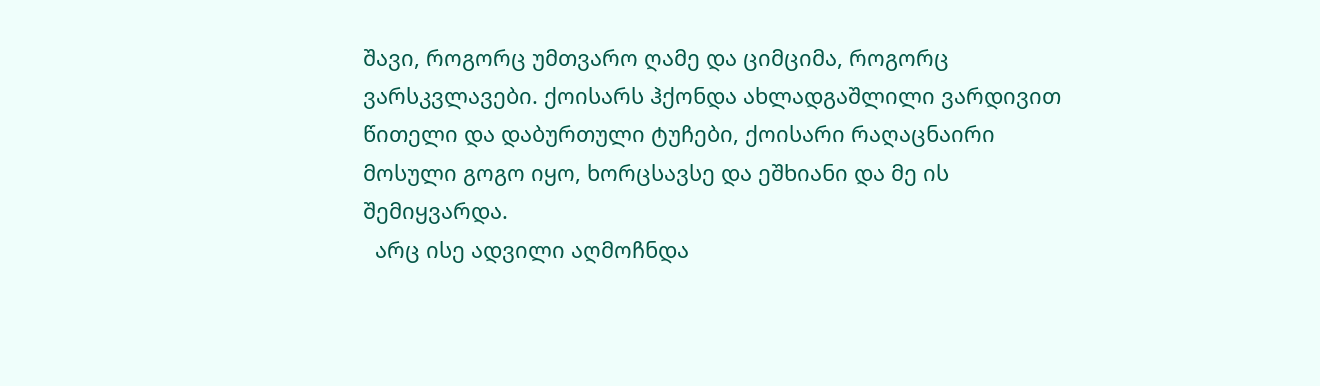შავი, როგორც უმთვარო ღამე და ციმციმა, როგორც ვარსკვლავები. ქოისარს ჰქონდა ახლადგაშლილი ვარდივით წითელი და დაბურთული ტუჩები, ქოისარი რაღაცნაირი მოსული გოგო იყო, ხორცსავსე და ეშხიანი და მე ის შემიყვარდა.
  არც ისე ადვილი აღმოჩნდა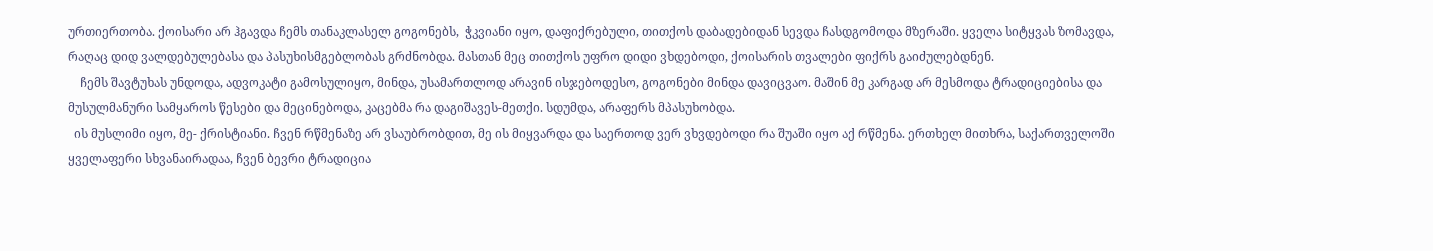ურთიერთობა. ქოისარი არ ჰგავდა ჩემს თანაკლასელ გოგონებს,  ჭკვიანი იყო, დაფიქრებული, თითქოს დაბადებიდან სევდა ჩასდგომოდა მზერაში. ყველა სიტყვას ზომავდა, რაღაც დიდ ვალდებულებასა და პასუხისმგებლობას გრძნობდა. მასთან მეც თითქოს უფრო დიდი ვხდებოდი, ქოისარის თვალები ფიქრს გაიძულებდნენ.
    ჩემს შავტუხას უნდოდა, ადვოკატი გამოსულიყო, მინდა, უსამართლოდ არავინ ისჯებოდესო, გოგონები მინდა დავიცვაო. მაშინ მე კარგად არ მესმოდა ტრადიციებისა და მუსულმანური სამყაროს წესები და მეცინებოდა, კაცებმა რა დაგიშავეს-მეთქი. სდუმდა, არაფერს მპასუხობდა.
  ის მუსლიმი იყო, მე- ქრისტიანი. ჩვენ რწმენაზე არ ვსაუბრობდით, მე ის მიყვარდა და საერთოდ ვერ ვხვდებოდი რა შუაში იყო აქ რწმენა. ერთხელ მითხრა, საქართველოში ყველაფერი სხვანაირადაა, ჩვენ ბევრი ტრადიცია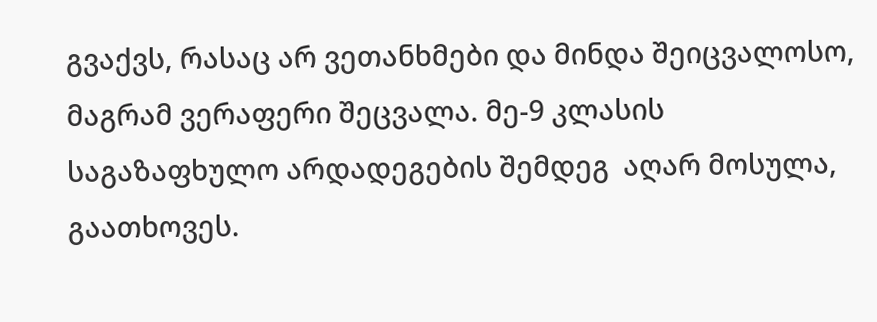გვაქვს, რასაც არ ვეთანხმები და მინდა შეიცვალოსო, მაგრამ ვერაფერი შეცვალა. მე-9 კლასის საგაზაფხულო არდადეგების შემდეგ  აღარ მოსულა, გაათხოვეს.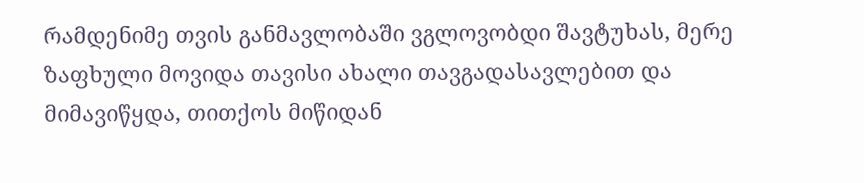რამდენიმე თვის განმავლობაში ვგლოვობდი შავტუხას, მერე ზაფხული მოვიდა თავისი ახალი თავგადასავლებით და მიმავიწყდა, თითქოს მიწიდან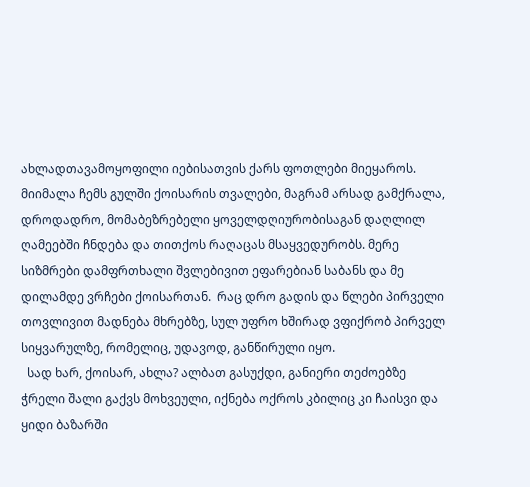ახლადთავამოყოფილი იებისათვის ქარს ფოთლები მიეყაროს. მიიმალა ჩემს გულში ქოისარის თვალები, მაგრამ არსად გამქრალა, დროდადრო, მომაბეზრებელი ყოველდღიურობისაგან დაღლილ ღამეებში ჩნდება და თითქოს რაღაცას მსაყვედურობს. მერე სიზმრები დამფრთხალი შვლებივით ეფარებიან საბანს და მე დილამდე ვრჩები ქოისართან.  რაც დრო გადის და წლები პირველი თოვლივით მადნება მხრებზე, სულ უფრო ხშირად ვფიქრობ პირველ სიყვარულზე, რომელიც, უდავოდ, განწირული იყო.
  სად ხარ, ქოისარ, ახლა? ალბათ გასუქდი, განიერი თეძოებზე ჭრელი შალი გაქვს მოხვეული, იქნება ოქროს კბილიც კი ჩაისვი და ყიდი ბაზარში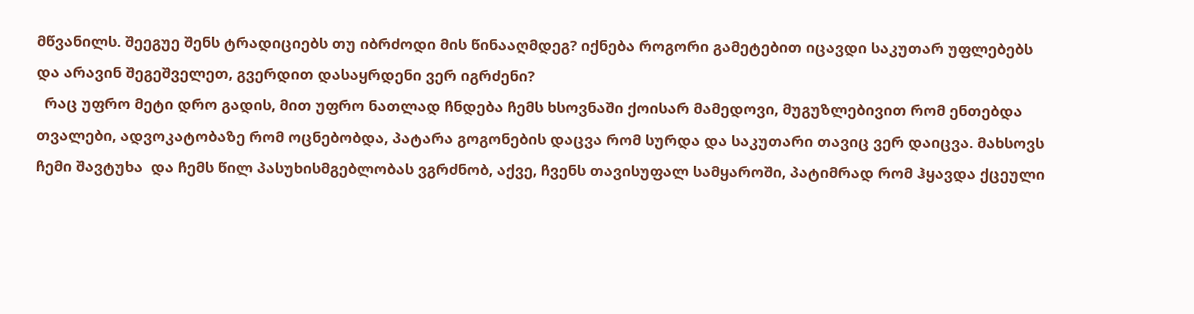მწვანილს. შეეგუე შენს ტრადიციებს თუ იბრძოდი მის წინააღმდეგ? იქნება როგორი გამეტებით იცავდი საკუთარ უფლებებს და არავინ შეგეშველეთ, გვერდით დასაყრდენი ვერ იგრძენი?
  რაც უფრო მეტი დრო გადის, მით უფრო ნათლად ჩნდება ჩემს ხსოვნაში ქოისარ მამედოვი, მუგუზლებივით რომ ენთებდა თვალები, ადვოკატობაზე რომ ოცნებობდა, პატარა გოგონების დაცვა რომ სურდა და საკუთარი თავიც ვერ დაიცვა. მახსოვს ჩემი შავტუხა  და ჩემს წილ პასუხისმგებლობას ვგრძნობ, აქვე, ჩვენს თავისუფალ სამყაროში, პატიმრად რომ ჰყავდა ქცეული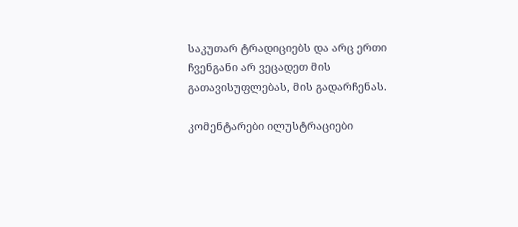საკუთარ ტრადიციებს და არც ერთი ჩვენგანი არ ვეცადეთ მის გათავისუფლებას, მის გადარჩენას.

კომენტარები ილუსტრაციები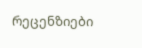რეცენზიები